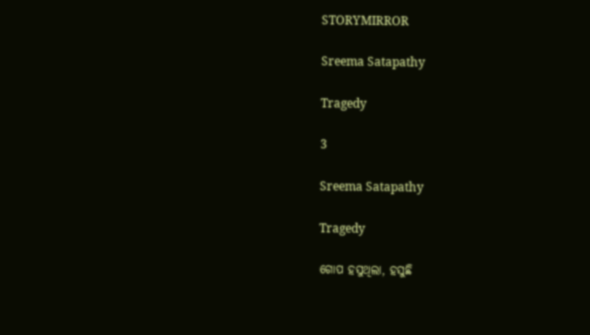STORYMIRROR

Sreema Satapathy

Tragedy

3

Sreema Satapathy

Tragedy

ଗୋପ ହସୁଥିଲା, ହସୁଛି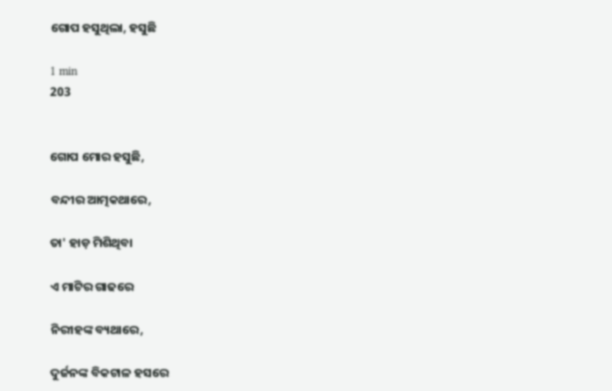ଗୋପ ହସୁଥିଲା, ହସୁଛି

1 min
203


ଗୋପ ମୋର ହସୁଛି,

ବନ୍ଦୀର ଆତ୍ମକଥାରେ,

ତା' ହାଡ଼ ମିଶିଥିବା

ଏ ମାଟିର ଗାଢରେ

ନିରୀହଙ୍କ ବ୍ୟଥାରେ,

ଦୁର୍ଜନଙ୍କ ବିକଟାଳ ହସରେ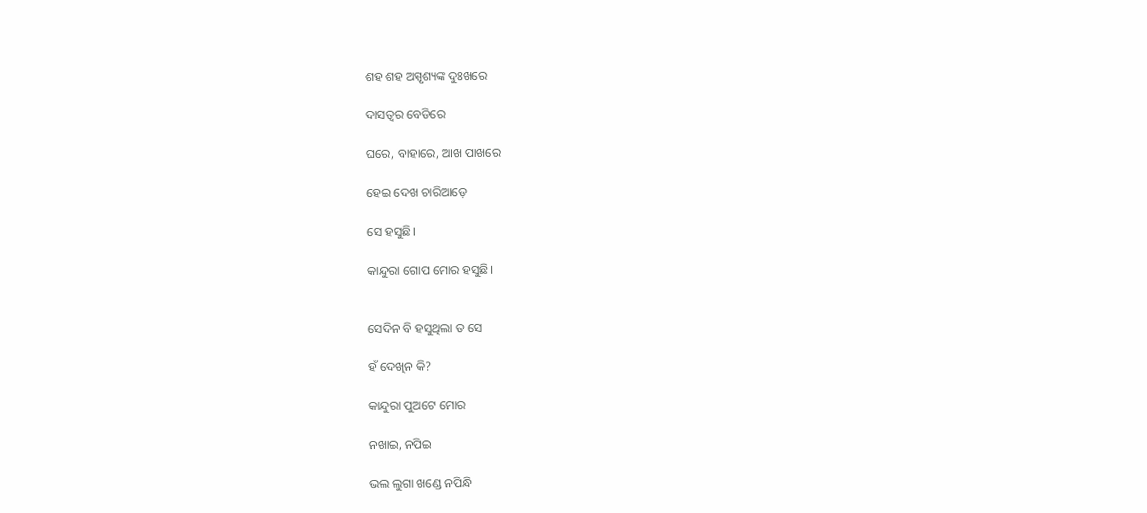ଶହ ଶହ ଅସ୍ପୃଶ୍ୟଙ୍କ ଦୁଃଖରେ

ଦାସତ୍ୱର ବେଡିରେ

ଘରେ, ବାହାରେ, ଆଖ ପାଖରେ

ହେଇ ଦେଖ ଚାରିଆଡ଼େ

ସେ ହସୁଛି।

କାନ୍ଦୁରା ଗୋପ ମୋର ହସୁଛି।


ସେଦିନ ବି ହସୁଥିଲା ତ ସେ

ହଁ ଦେଖିନ କି?

କାନ୍ଦୁରା ପୁଅଟେ ମୋର

ନଖାଇ, ନପିଇ

ଭଲ ଲୁଗା ଖଣ୍ଡେ ନପିନ୍ଧି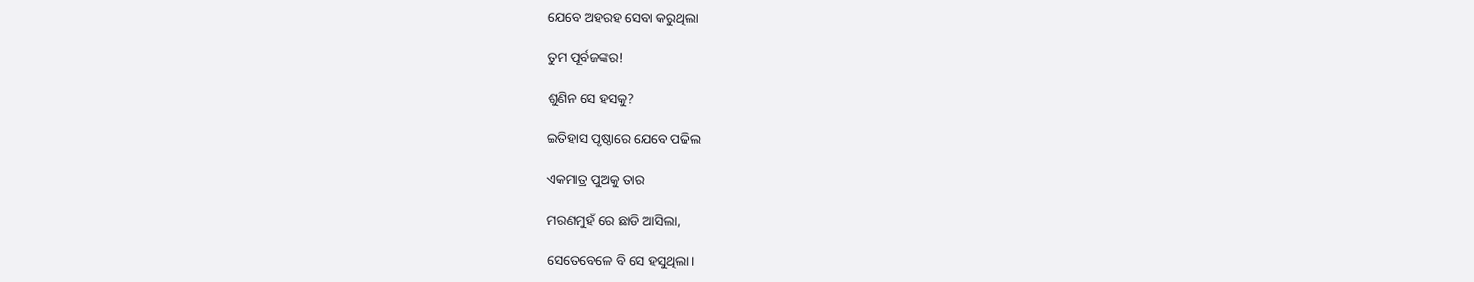ଯେବେ ଅହରହ ସେବା କରୁଥିଲା

ତୁମ ପୂର୍ବଜଙ୍କର!

ଶୁଣିନ ସେ ହସକୁ?

ଇତିହାସ ପୃଷ୍ଠାରେ ଯେବେ ପଢିଲ

ଏକମାତ୍ର ପୁଅକୁ ତାର

ମରଣମୁହଁ ରେ ଛାଡି ଆସିଲା,

ସେତେବେଳେ ବି ସେ ହସୁଥିଲା।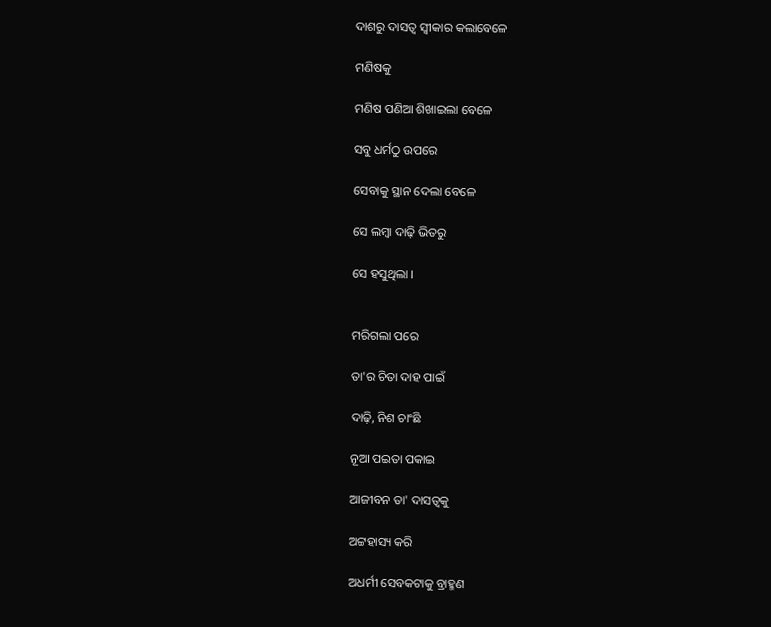ଦାଶରୁ ଦାସତ୍ୱ ସ୍ୱୀକାର କଲାବେଳେ

ମଣିଷକୁ

ମଣିଷ ପଣିଆ ଶିଖାଇଲା ବେଳେ

ସବୁ ଧର୍ମଠୁ ଉପରେ

ସେବାକୁ ସ୍ଥାନ ଦେଲା ବେଳେ

ସେ ଲମ୍ବା ଦାଢ଼ି ଭିତରୁ

ସେ ହସୁଥିଲା ।


ମରିଗଲା ପରେ

ତା'ର ଚିତା ଦାହ ପାଇଁ

ଦାଢ଼ି, ନିଶ ଚାଂଛି

ନୂଆ ପଇତା ପକାଇ

ଆଜୀବନ ତା' ଦାସତ୍ୱକୁ

ଅଟ୍ଟହାସ୍ୟ କରି

ଅଧର୍ମୀ ସେବକଟାକୁ ବ୍ରାହ୍ମଣ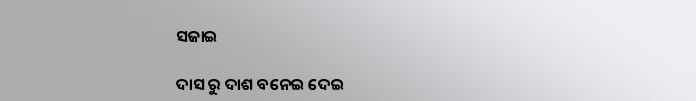ସଜାଇ

ଦାସ ରୁ ଦାଶ ବନେଇ ଦେଇ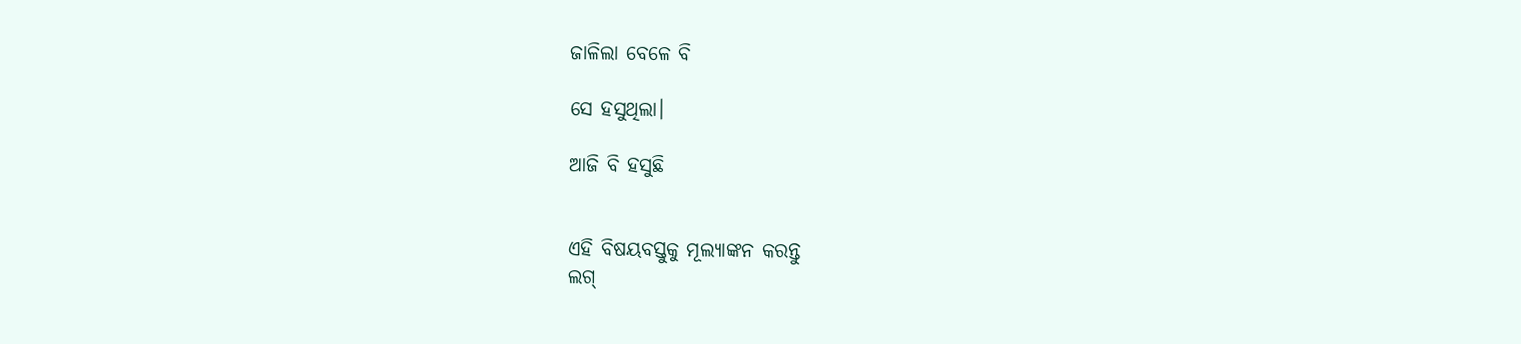ଜାଳିଲା ବେଳେ ବି

ସେ ହସୁଥିଲା।

ଆଜି ବି ହସୁଛି


ଏହି ବିଷୟବସ୍ତୁକୁ ମୂଲ୍ୟାଙ୍କନ କରନ୍ତୁ
ଲଗ୍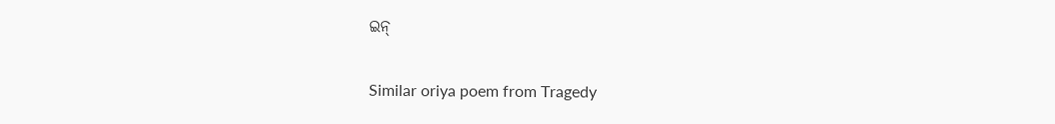ଇନ୍

Similar oriya poem from Tragedy